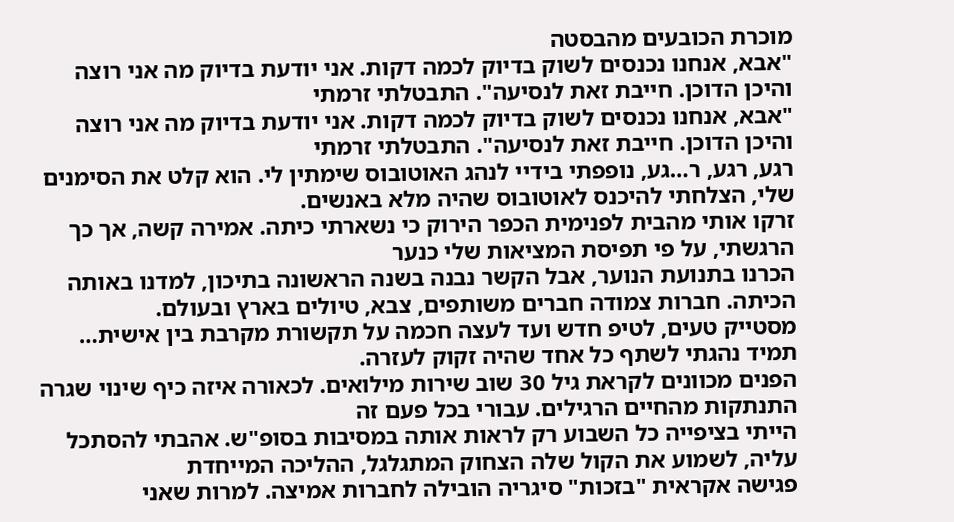מוכרת הכובעים מהבסטה
"אבא, אנחנו נכנסים לשוק בדיוק לכמה דקות. אני יודעת בדיוק מה אני רוצה והיכן הדוכן. חייבת זאת לנסיעה". התבטלתי זרמתי
"אבא, אנחנו נכנסים לשוק בדיוק לכמה דקות. אני יודעת בדיוק מה אני רוצה והיכן הדוכן. חייבת זאת לנסיעה". התבטלתי זרמתי
רגע, רגע, ר…גע, נופפתי בידיי לנהג האוטובוס שימתין לי. הוא קלט את הסימנים שלי, הצלחתי להיכנס לאוטובוס שהיה מלא באנשים.
זרקו אותי מהבית לפנימית הכפר הירוק כי נשארתי כיתה. אמירה קשה, אך כך הרגשתי, על פי תפיסת המציאות שלי כנער
הכרנו בתנועת הנוער, אבל הקשר נבנה בשנה הראשונה בתיכון, למדנו באותה הכיתה. חברות צמודה חברים משותפים, צבא, טיולים בארץ ובעולם.
מסטייק טעים, לטיפ חדש ועד לעצה חכמה על תקשורת מקרבת בין אישית… תמיד נהגתי לשתף כל אחד שהיה זקוק לעזרה.
הפנים מכוונים לקראת גיל 30 שוב שירות מילואים. לכאורה איזה כיף שינוי שגרה התנתקות מהחיים הרגילים. עבורי בכל פעם זה
הייתי בציפייה כל השבוע רק לראות אותה במסיבות בסופ"ש. אהבתי להסתכל עליה, לשמוע את הקול שלה הצחוק המתגלגל, ההליכה המייחדת
פגישה אקראית "בזכות" סיגריה הובילה לחברות אמיצה. למרות שאני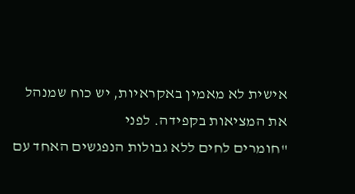אישית לא מאמין באקראיות, יש כוח שמנהל את המציאות בקפידה. לפני
"חומרים לחים ללא גבולות הנפגשים האחד עם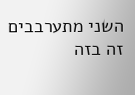השני מתערבבים זה בזה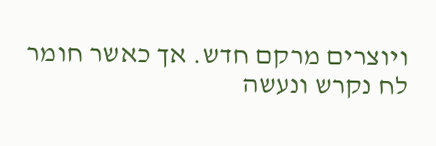ויוצרים מרקם חדש. אך כאשר חומר לח נקרש ונעשה